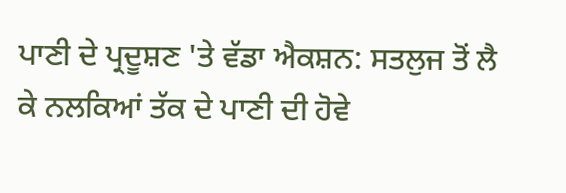ਪਾਣੀ ਦੇ ਪ੍ਰਦੂਸ਼ਣ 'ਤੇ ਵੱਡਾ ਐਕਸ਼ਨ: ਸਤਲੁਜ ਤੋਂ ਲੈ ਕੇ ਨਲਕਿਆਂ ਤੱਕ ਦੇ ਪਾਣੀ ਦੀ ਹੋਵੇ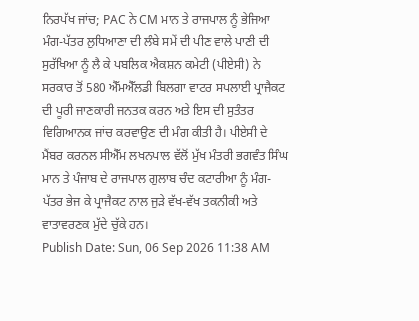ਨਿਰਪੱਖ ਜਾਂਚ; PAC ਨੇ CM ਮਾਨ ਤੇ ਰਾਜਪਾਲ ਨੂੰ ਭੇਜਿਆ ਮੰਗ-ਪੱਤਰ ਲੁਧਿਆਣਾ ਦੀ ਲੰਬੇ ਸਮੇਂ ਦੀ ਪੀਣ ਵਾਲੇ ਪਾਣੀ ਦੀ ਸੁਰੱਖਿਆ ਨੂੰ ਲੈ ਕੇ ਪਬਲਿਕ ਐਕਸ਼ਨ ਕਮੇਟੀ (ਪੀਏਸੀ) ਨੇ ਸਰਕਾਰ ਤੋਂ 580 ਐੱਮਐੱਲਡੀ ਬਿਲਗਾ ਵਾਟਰ ਸਪਲਾਈ ਪ੍ਰਾਜੈਕਟ ਦੀ ਪੂਰੀ ਜਾਣਕਾਰੀ ਜਨਤਕ ਕਰਨ ਅਤੇ ਇਸ ਦੀ ਸੁਤੰਤਰ ਵਿਗਿਆਨਕ ਜਾਂਚ ਕਰਵਾਉਣ ਦੀ ਮੰਗ ਕੀਤੀ ਹੈ। ਪੀਏਸੀ ਦੇ ਮੈਂਬਰ ਕਰਨਲ ਸੀਐੱਮ ਲਖਨਪਾਲ ਵੱਲੋਂ ਮੁੱਖ ਮੰਤਰੀ ਭਗਵੰਤ ਸਿੰਘ ਮਾਨ ਤੇ ਪੰਜਾਬ ਦੇ ਰਾਜਪਾਲ ਗੁਲਾਬ ਚੰਦ ਕਟਾਰੀਆ ਨੂੰ ਮੰਗ-ਪੱਤਰ ਭੇਜ ਕੇ ਪ੍ਰਾਜੈਕਟ ਨਾਲ ਜੁੜੇ ਵੱਖ-ਵੱਖ ਤਕਨੀਕੀ ਅਤੇ ਵਾਤਾਵਰਣਕ ਮੁੱਦੇ ਚੁੱਕੇ ਹਨ।
Publish Date: Sun, 06 Sep 2026 11:38 AM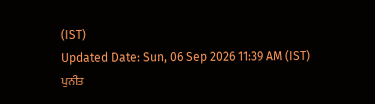(IST)
Updated Date: Sun, 06 Sep 2026 11:39 AM (IST)
ਪੁਨੀਤ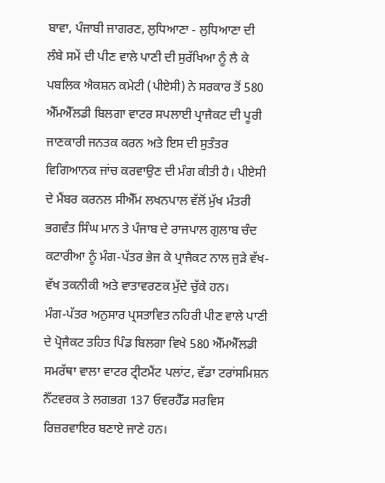ਬਾਵਾ, ਪੰਜਾਬੀ ਜਾਗਰਣ, ਲੁਧਿਆਣਾ - ਲੁਧਿਆਣਾ ਦੀ ਲੰਬੇ ਸਮੇਂ ਦੀ ਪੀਣ ਵਾਲੇ ਪਾਣੀ ਦੀ ਸੁਰੱਖਿਆ ਨੂੰ ਲੈ ਕੇ ਪਬਲਿਕ ਐਕਸ਼ਨ ਕਮੇਟੀ (ਪੀਏਸੀ) ਨੇ ਸਰਕਾਰ ਤੋਂ 580 ਐੱਮਐੱਲਡੀ ਬਿਲਗਾ ਵਾਟਰ ਸਪਲਾਈ ਪ੍ਰਾਜੈਕਟ ਦੀ ਪੂਰੀ ਜਾਣਕਾਰੀ ਜਨਤਕ ਕਰਨ ਅਤੇ ਇਸ ਦੀ ਸੁਤੰਤਰ ਵਿਗਿਆਨਕ ਜਾਂਚ ਕਰਵਾਉਣ ਦੀ ਮੰਗ ਕੀਤੀ ਹੈ। ਪੀਏਸੀ ਦੇ ਮੈਂਬਰ ਕਰਨਲ ਸੀਐੱਮ ਲਖਨਪਾਲ ਵੱਲੋਂ ਮੁੱਖ ਮੰਤਰੀ ਭਗਵੰਤ ਸਿੰਘ ਮਾਨ ਤੇ ਪੰਜਾਬ ਦੇ ਰਾਜਪਾਲ ਗੁਲਾਬ ਚੰਦ ਕਟਾਰੀਆ ਨੂੰ ਮੰਗ-ਪੱਤਰ ਭੇਜ ਕੇ ਪ੍ਰਾਜੈਕਟ ਨਾਲ ਜੁੜੇ ਵੱਖ-ਵੱਖ ਤਕਨੀਕੀ ਅਤੇ ਵਾਤਾਵਰਣਕ ਮੁੱਦੇ ਚੁੱਕੇ ਹਨ।
ਮੰਗ-ਪੱਤਰ ਅਨੁਸਾਰ ਪ੍ਰਸਤਾਵਿਤ ਨਹਿਰੀ ਪੀਣ ਵਾਲੇ ਪਾਣੀ ਦੇ ਪ੍ਰੋਜੈਕਟ ਤਹਿਤ ਪਿੰਡ ਬਿਲਗਾ ਵਿਖੇ 580 ਐੱਮਐੱਲਡੀ ਸਮਰੱਥਾ ਵਾਲਾ ਵਾਟਰ ਟ੍ਰੀਟਮੈਂਟ ਪਲਾਂਟ, ਵੱਡਾ ਟਰਾਂਸਮਿਸ਼ਨ ਨੈੱਟਵਰਕ ਤੇ ਲਗਭਗ 137 ਓਵਰਹੈੱਡ ਸਰਵਿਸ ਰਿਜ਼ਰਵਾਇਰ ਬਣਾਏ ਜਾਣੇ ਹਨ।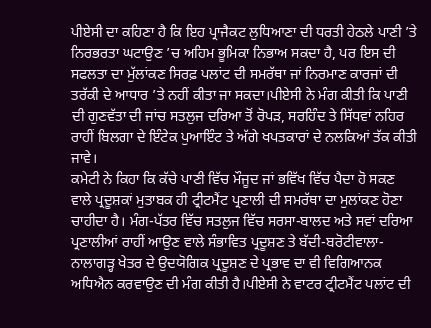ਪੀਏਸੀ ਦਾ ਕਹਿਣਾ ਹੈ ਕਿ ਇਹ ਪ੍ਰਾਜੈਕਟ ਲੁਧਿਆਣਾ ਦੀ ਧਰਤੀ ਹੇਠਲੇ ਪਾਣੀ ’ਤੇ ਨਿਰਭਰਤਾ ਘਟਾਉਣ ’ਚ ਅਹਿਮ ਭੂਮਿਕਾ ਨਿਭਾਅ ਸਕਦਾ ਹੈ, ਪਰ ਇਸ ਦੀ ਸਫਲਤਾ ਦਾ ਮੁੱਲਾਂਕਣ ਸਿਰਫ਼ ਪਲਾਂਟ ਦੀ ਸਮਰੱਥਾ ਜਾਂ ਨਿਰਮਾਣ ਕਾਰਜਾਂ ਦੀ ਤਰੱਕੀ ਦੇ ਆਧਾਰ ’ਤੇ ਨਹੀਂ ਕੀਤਾ ਜਾ ਸਕਦਾ।ਪੀਏਸੀ ਨੇ ਮੰਗ ਕੀਤੀ ਕਿ ਪਾਣੀ ਦੀ ਗੁਣਵੱਤਾ ਦੀ ਜਾਂਚ ਸਤਲੁਜ ਦਰਿਆ ਤੋਂ ਰੋਪੜ, ਸਰਹਿੰਦ ਤੇ ਸਿੱਧਵਾਂ ਨਹਿਰ ਰਾਹੀਂ ਬਿਲਗਾ ਦੇ ਇੰਟੇਕ ਪੁਆਇੰਟ ਤੇ ਅੱਗੇ ਖਪਤਕਾਰਾਂ ਦੇ ਨਲਕਿਆਂ ਤੱਕ ਕੀਤੀ ਜਾਵੇ।
ਕਮੇਟੀ ਨੇ ਕਿਹਾ ਕਿ ਕੱਚੇ ਪਾਣੀ ਵਿੱਚ ਮੌਜੂਦ ਜਾਂ ਭਵਿੱਖ ਵਿੱਚ ਪੈਦਾ ਹੋ ਸਕਣ ਵਾਲੇ ਪ੍ਰਦੂਸ਼ਕਾਂ ਮੁਤਾਬਕ ਹੀ ਟ੍ਰੀਟਮੈਂਟ ਪ੍ਰਣਾਲੀ ਦੀ ਸਮਰੱਥਾ ਦਾ ਮੁਲਾਂਕਣ ਹੋਣਾ ਚਾਹੀਦਾ ਹੈ। ਮੰਗ-ਪੱਤਰ ਵਿੱਚ ਸਤਲੁਜ ਵਿੱਚ ਸਰਸਾ-ਬਾਲਦ ਅਤੇ ਸਵਾਂ ਦਰਿਆ ਪ੍ਰਣਾਲੀਆਂ ਰਾਹੀਂ ਆਉਣ ਵਾਲੇ ਸੰਭਾਵਿਤ ਪ੍ਰਦੂਸ਼ਣ ਤੇ ਬੱਦੀ-ਬਰੋਟੀਵਾਲਾ-ਨਾਲਾਗੜ੍ਹ ਖੇਤਰ ਦੇ ਉਦਯੋਗਿਕ ਪ੍ਰਦੂਸ਼ਣ ਦੇ ਪ੍ਰਭਾਵ ਦਾ ਵੀ ਵਿਗਿਆਨਕ ਅਧਿਐਨ ਕਰਵਾਉਣ ਦੀ ਮੰਗ ਕੀਤੀ ਹੈ।ਪੀਏਸੀ ਨੇ ਵਾਟਰ ਟ੍ਰੀਟਮੈਂਟ ਪਲਾਂਟ ਦੀ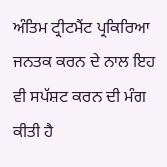ਅੰਤਿਮ ਟ੍ਰੀਟਮੈਂਟ ਪ੍ਰਕਿਰਿਆ ਜਨਤਕ ਕਰਨ ਦੇ ਨਾਲ ਇਹ ਵੀ ਸਪੱਸ਼ਟ ਕਰਨ ਦੀ ਮੰਗ ਕੀਤੀ ਹੈ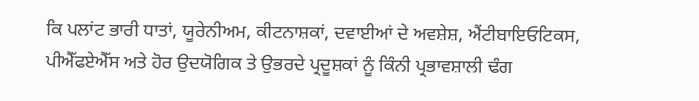ਕਿ ਪਲਾਂਟ ਭਾਰੀ ਧਾਤਾਂ, ਯੂਰੇਨੀਅਮ, ਕੀਟਨਾਸ਼ਕਾਂ, ਦਵਾਈਆਂ ਦੇ ਅਵਸ਼ੇਸ਼, ਐਂਟੀਬਾਇਓਟਿਕਸ, ਪੀਐੱਫਏਐੱਸ ਅਤੇ ਹੋਰ ਉਦਯੋਗਿਕ ਤੇ ਉਭਰਦੇ ਪ੍ਰਦੂਸ਼ਕਾਂ ਨੂੰ ਕਿੰਨੀ ਪ੍ਰਭਾਵਸ਼ਾਲੀ ਢੰਗ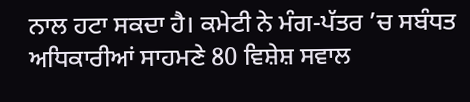ਨਾਲ ਹਟਾ ਸਕਦਾ ਹੈ। ਕਮੇਟੀ ਨੇ ਮੰਗ-ਪੱਤਰ ’ਚ ਸਬੰਧਤ ਅਧਿਕਾਰੀਆਂ ਸਾਹਮਣੇ 80 ਵਿਸ਼ੇਸ਼ ਸਵਾਲ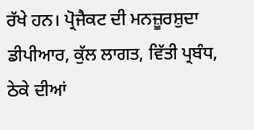ਰੱਖੇ ਹਨ। ਪ੍ਰੋਜੈਕਟ ਦੀ ਮਨਜ਼ੂਰਸ਼ੁਦਾ ਡੀਪੀਆਰ, ਕੁੱਲ ਲਾਗਤ, ਵਿੱਤੀ ਪ੍ਰਬੰਧ, ਠੇਕੇ ਦੀਆਂ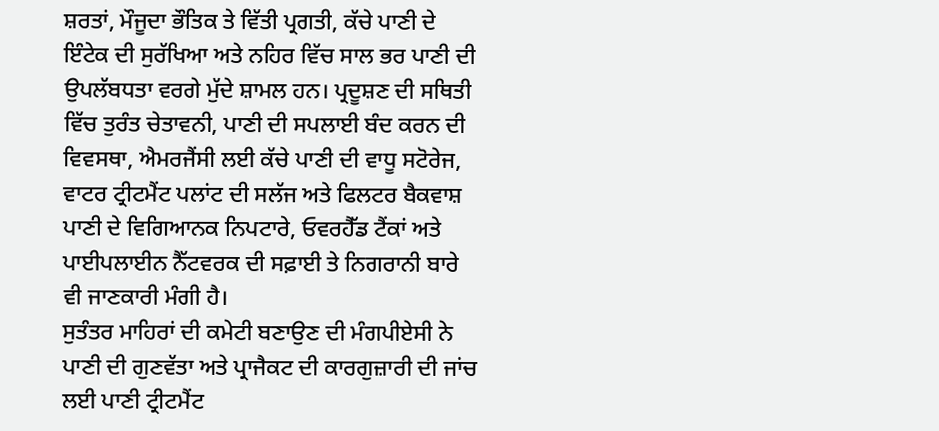ਸ਼ਰਤਾਂ, ਮੌਜੂਦਾ ਭੌਤਿਕ ਤੇ ਵਿੱਤੀ ਪ੍ਰਗਤੀ, ਕੱਚੇ ਪਾਣੀ ਦੇ ਇੰਟੇਕ ਦੀ ਸੁਰੱਖਿਆ ਅਤੇ ਨਹਿਰ ਵਿੱਚ ਸਾਲ ਭਰ ਪਾਣੀ ਦੀ ਉਪਲੱਬਧਤਾ ਵਰਗੇ ਮੁੱਦੇ ਸ਼ਾਮਲ ਹਨ। ਪ੍ਰਦੂਸ਼ਣ ਦੀ ਸਥਿਤੀ ਵਿੱਚ ਤੁਰੰਤ ਚੇਤਾਵਨੀ, ਪਾਣੀ ਦੀ ਸਪਲਾਈ ਬੰਦ ਕਰਨ ਦੀ ਵਿਵਸਥਾ, ਐਮਰਜੈਂਸੀ ਲਈ ਕੱਚੇ ਪਾਣੀ ਦੀ ਵਾਧੂ ਸਟੋਰੇਜ, ਵਾਟਰ ਟ੍ਰੀਟਮੈਂਟ ਪਲਾਂਟ ਦੀ ਸਲੱਜ ਅਤੇ ਫਿਲਟਰ ਬੈਕਵਾਸ਼ ਪਾਣੀ ਦੇ ਵਿਗਿਆਨਕ ਨਿਪਟਾਰੇ, ਓਵਰਹੈੱਡ ਟੈਂਕਾਂ ਅਤੇ ਪਾਈਪਲਾਈਨ ਨੈੱਟਵਰਕ ਦੀ ਸਫ਼ਾਈ ਤੇ ਨਿਗਰਾਨੀ ਬਾਰੇ ਵੀ ਜਾਣਕਾਰੀ ਮੰਗੀ ਹੈ।
ਸੁਤੰਤਰ ਮਾਹਿਰਾਂ ਦੀ ਕਮੇਟੀ ਬਣਾਉਣ ਦੀ ਮੰਗਪੀਏਸੀ ਨੇ ਪਾਣੀ ਦੀ ਗੁਣਵੱਤਾ ਅਤੇ ਪ੍ਰਾਜੈਕਟ ਦੀ ਕਾਰਗੁਜ਼ਾਰੀ ਦੀ ਜਾਂਚ ਲਈ ਪਾਣੀ ਟ੍ਰੀਟਮੈਂਟ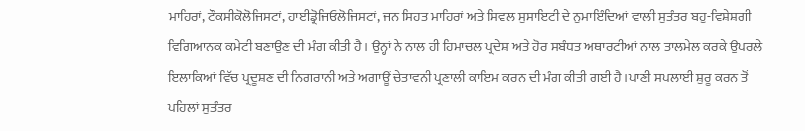ਮਾਹਿਰਾਂ, ਟੌਕਸੀਕੋਲੋਜਿਸਟਾਂ, ਹਾਈਡ੍ਰੋਜਿਓਲੋਜਿਸਟਾਂ, ਜਨ ਸਿਹਤ ਮਾਹਿਰਾਂ ਅਤੇ ਸਿਵਲ ਸੁਸਾਇਟੀ ਦੇ ਨੁਮਾਇੰਦਿਆਂ ਵਾਲੀ ਸੁਤੰਤਰ ਬਹੁ-ਵਿਸ਼ੇਸ਼ਗੀ ਵਿਗਿਆਨਕ ਕਮੇਟੀ ਬਣਾਉਣ ਦੀ ਮੰਗ ਕੀਤੀ ਹੈ। ਉਨ੍ਹਾਂ ਨੇ ਨਾਲ ਹੀ ਹਿਮਾਚਲ ਪ੍ਰਦੇਸ਼ ਅਤੇ ਹੋਰ ਸਬੰਧਤ ਅਥਾਰਟੀਆਂ ਨਾਲ ਤਾਲਮੇਲ ਕਰਕੇ ਉਪਰਲੇ ਇਲਾਕਿਆਂ ਵਿੱਚ ਪ੍ਰਦੂਸ਼ਣ ਦੀ ਨਿਗਰਾਨੀ ਅਤੇ ਅਗਾਊਂ ਚੇਤਾਵਨੀ ਪ੍ਰਣਾਲੀ ਕਾਇਮ ਕਰਨ ਦੀ ਮੰਗ ਕੀਤੀ ਗਈ ਹੈ।ਪਾਣੀ ਸਪਲਾਈ ਸ਼ੁਰੂ ਕਰਨ ਤੋਂ ਪਹਿਲਾਂ ਸੁਤੰਤਰ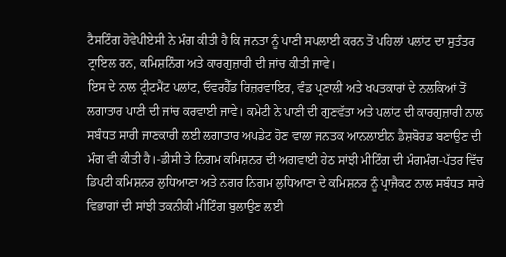ਟੈਸਟਿੰਗ ਹੋਵੇਪੀਏਸੀ ਨੇ ਮੰਗ ਕੀਤੀ ਹੈ ਕਿ ਜਨਤਾ ਨੂੰ ਪਾਣੀ ਸਪਲਾਈ ਕਰਨ ਤੋਂ ਪਹਿਲਾਂ ਪਲਾਂਟ ਦਾ ਸੁਤੰਤਰ ਟ੍ਰਾਇਲ ਰਨ, ਕਮਿਸ਼ਨਿੰਗ ਅਤੇ ਕਾਰਗੁਜ਼ਾਰੀ ਦੀ ਜਾਂਚ ਕੀਤੀ ਜਾਵੇ।
ਇਸ ਦੇ ਨਾਲ ਟ੍ਰੀਟਮੈਂਟ ਪਲਾਂਟ, ਓਵਰਹੈੱਡ ਰਿਜ਼ਰਵਾਇਰ, ਵੰਡ ਪ੍ਰਣਾਲੀ ਅਤੇ ਖਪਤਕਾਰਾਂ ਦੇ ਨਲਕਿਆਂ ਤੋਂ ਲਗਾਤਾਰ ਪਾਣੀ ਦੀ ਜਾਂਚ ਕਰਵਾਈ ਜਾਵੇ। ਕਮੇਟੀ ਨੇ ਪਾਣੀ ਦੀ ਗੁਣਵੱਤਾ ਅਤੇ ਪਲਾਂਟ ਦੀ ਕਾਰਗੁਜ਼ਾਰੀ ਨਾਲ ਸਬੰਧਤ ਸਾਰੀ ਜਾਣਕਾਰੀ ਲਈ ਲਗਾਤਾਰ ਅਪਡੇਟ ਹੋਣ ਵਾਲਾ ਜਨਤਕ ਆਨਲਾਈਨ ਡੈਸ਼ਬੋਰਡ ਬਣਾਉਣ ਦੀ ਮੰਗ ਵੀ ਕੀਤੀ ਹੈ।-ਡੀਸੀ ਤੇ ਨਿਗਮ ਕਮਿਸ਼ਨਰ ਦੀ ਅਗਵਾਈ ਹੇਠ ਸਾਂਝੀ ਮੀਟਿੰਗ ਦੀ ਮੰਗਮੰਗ-ਪੱਤਰ ਵਿੱਚ ਡਿਪਟੀ ਕਮਿਸ਼ਨਰ ਲੁਧਿਆਣਾ ਅਤੇ ਨਗਰ ਨਿਗਮ ਲੁਧਿਆਣਾ ਦੇ ਕਮਿਸ਼ਨਰ ਨੂੰ ਪ੍ਰਾਜੈਕਟ ਨਾਲ ਸਬੰਧਤ ਸਾਰੇ ਵਿਭਾਗਾਂ ਦੀ ਸਾਂਝੀ ਤਕਨੀਕੀ ਮੀਟਿੰਗ ਬੁਲਾਉਣ ਲਈ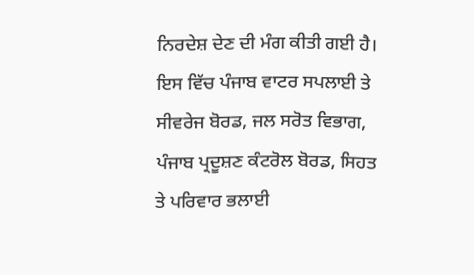ਨਿਰਦੇਸ਼ ਦੇਣ ਦੀ ਮੰਗ ਕੀਤੀ ਗਈ ਹੈ। ਇਸ ਵਿੱਚ ਪੰਜਾਬ ਵਾਟਰ ਸਪਲਾਈ ਤੇ ਸੀਵਰੇਜ ਬੋਰਡ, ਜਲ ਸਰੋਤ ਵਿਭਾਗ, ਪੰਜਾਬ ਪ੍ਰਦੂਸ਼ਣ ਕੰਟਰੋਲ ਬੋਰਡ, ਸਿਹਤ ਤੇ ਪਰਿਵਾਰ ਭਲਾਈ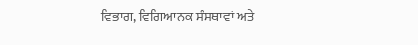ਵਿਭਾਗ, ਵਿਗਿਆਨਕ ਸੰਸਥਾਵਾਂ ਅਤੇ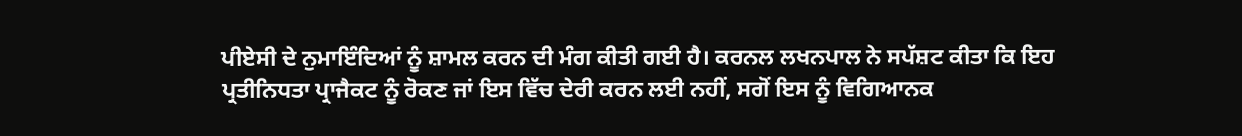ਪੀਏਸੀ ਦੇ ਨੁਮਾਇੰਦਿਆਂ ਨੂੰ ਸ਼ਾਮਲ ਕਰਨ ਦੀ ਮੰਗ ਕੀਤੀ ਗਈ ਹੈ। ਕਰਨਲ ਲਖਨਪਾਲ ਨੇ ਸਪੱਸ਼ਟ ਕੀਤਾ ਕਿ ਇਹ ਪ੍ਰਤੀਨਿਧਤਾ ਪ੍ਰਾਜੈਕਟ ਨੂੰ ਰੋਕਣ ਜਾਂ ਇਸ ਵਿੱਚ ਦੇਰੀ ਕਰਨ ਲਈ ਨਹੀਂ, ਸਗੋਂ ਇਸ ਨੂੰ ਵਿਗਿਆਨਕ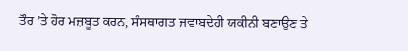ਤੌਰ ’ਤੇ ਹੋਰ ਮਜ਼ਬੂਤ ਕਰਨ, ਸੰਸਥਾਗਤ ਜਵਾਬਦੇਹੀ ਯਕੀਨੀ ਬਣਾਉਣ ਤੇ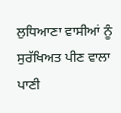ਲੁਧਿਆਣਾ ਵਾਸੀਆਂ ਨੂੰ ਸੁਰੱਖਿਅਤ ਪੀਣ ਵਾਲਾ ਪਾਣੀ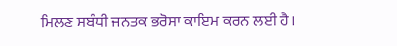ਮਿਲਣ ਸਬੰਧੀ ਜਨਤਕ ਭਰੋਸਾ ਕਾਇਮ ਕਰਨ ਲਈ ਹੈ।